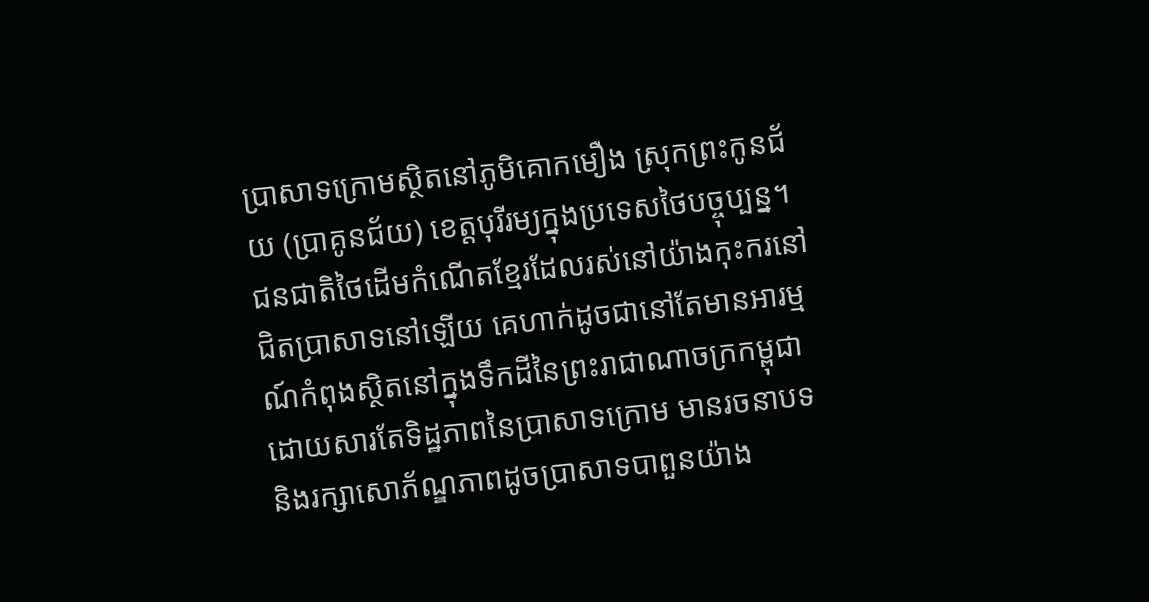ប្រាសាទក្រោមស្ថិតនៅភូមិគោកមឿង ស្រុកព្រះកូនជ័យ (ប្រាគូនជ័យ) ខេត្តបុរីរម្យក្នុងប្រទេសថៃបច្ចុប្បន្ន។ ជនជាតិថៃដើមកំណើតខ្មែរដែលរស់នៅយ៉ាងកុះករនៅជិតប្រាសាទនៅឡើយ គេហាក់ដូចជានៅតែមានអារម្មណ៍កំពុងស្ថិតនៅក្នុងទឹកដីនៃព្រះរាជាណាចក្រកម្ពុជា ដោយសារតែទិដ្ឋភាពនៃប្រាសាទក្រោម មានរចនាបទ និងរក្សាសោភ័ណ្ឌភាពដូចប្រាសាទបាពួនយ៉ាង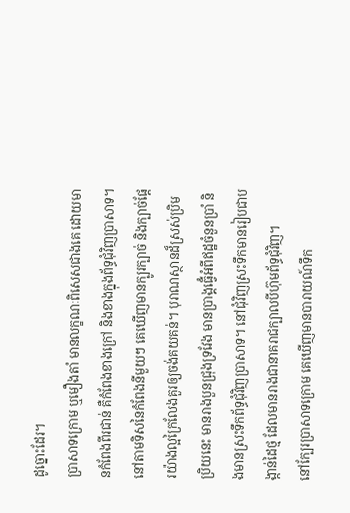ដូច្នោះដែរ។
ប្រាសាទក្រោម ឬមឿងតាំ មានលក្ខណៈពិសេសជាងគេ ដោយមានកំពែងពីរជាន់ គឺកំពែងខាងក្រៅ និងខាងក្នុងព័ទ្ធជុំវិញប្រាសាទ។ នៅតាមទិសនៃកំពែងនីមួយៗ គេឃើញមានក្បូរក្បាច់ និងក្បាច់ផ្តែរយ៉ាងល្អក្រៃលែងគួរឲ្យចង់គយគន់។ បុរាណស្ថានដ៏ស្រស់ប្រិមប្រិយនេះ មានរាងបួនជ្រុងទ្រវែង មានប្រាង្គធ្វើំអំពីឥដ្ឋចំនួនប្រាំ និងមានស្រះទឹកព័ទ្ធជុំវិញប្រាសាទ។ នៅជុំវិញស្រះទឹកមានរៀបជាបង្កាន់ដៃថ្ម ដែលមានរាងជានាគរាជក្បាលបីហ៊ុមព័ទ្ធជុំវិញ។
នៅក្បែរប្រាសាទក្រោម គេឃើញមានបារាយណ៍ទឹក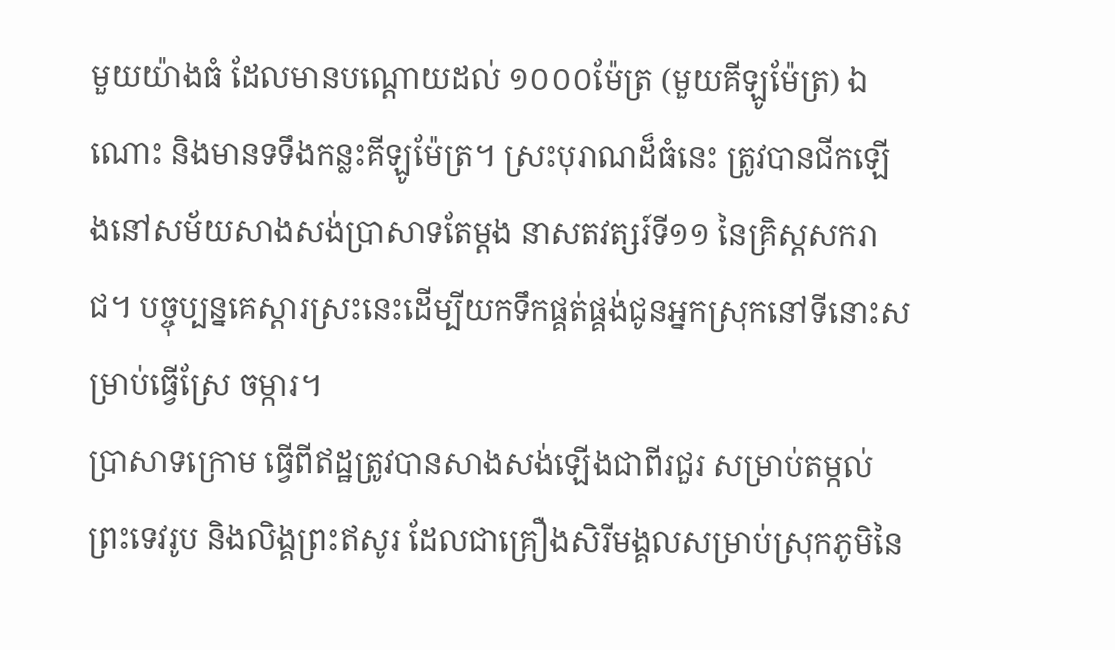មួយយ៉ាងធំ ដែលមានបណ្តោយដល់ ១០០០ម៉ែត្រ (មួយគីឡូម៉ែត្រ) ឯណោះ និងមានទទឹងកន្លះគីឡូម៉ែត្រ។ ស្រះបុរាណដ៏ធំនេះ ត្រូវបានជីកឡើងនៅសម័យសាងសង់ប្រាសាទតែម្តង នាសតវត្សរ៍ទី១១ នៃគ្រិស្តសករាជ។ បច្ចុប្បន្នគេស្តារស្រះនេះដើម្បីយកទឹកផ្គត់ផ្គង់ជូនអ្នកស្រុកនៅទីនោះសម្រាប់ធ្វើស្រែ ចម្ការ។
ប្រាសាទក្រោម ធ្វើពីឥដ្ឋត្រូវបានសាងសង់ឡើងជាពីរជួរ សម្រាប់តម្កល់ព្រះទេវរូប និងលិង្គព្រះឥសូរ ដែលជាគ្រឿងសិរីមង្គលសម្រាប់ស្រុកភូមិនៃ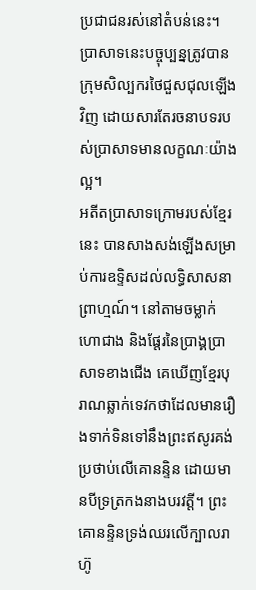ប្រជាជនរស់នៅតំបន់នេះ។ ប្រាសាទនេះបច្ចុប្បន្នត្រូវបានក្រុមសិល្បករថៃជួសជុលឡើងវិញ ដោយសារតែរចនាបទរបស់ប្រាសាទមានលក្ខណៈយ៉ាងល្អ។
អតីតប្រាសាទក្រោមរបស់ខ្មែរនេះ បានសាងសង់ឡើងសម្រាប់ការឧទ្ទិសដល់លទ្ធិសាសនាព្រាហ្មណ៍។ នៅតាមចម្លាក់ហោជាង និងផ្តែរនៃប្រាង្គប្រាសាទខាងជើង គេឃើញខ្មែរបុរាណឆ្លាក់ទេវកថាដែលមានរឿងទាក់ទិនទៅនឹងព្រះឥសូរគង់ប្រថាប់លើគោនន្ទិន ដោយមានបីទ្រត្រកងនាងបរវត្តី។ ព្រះគោនន្ទិនទ្រង់ឈរលើក្បាលរាហ៊ូ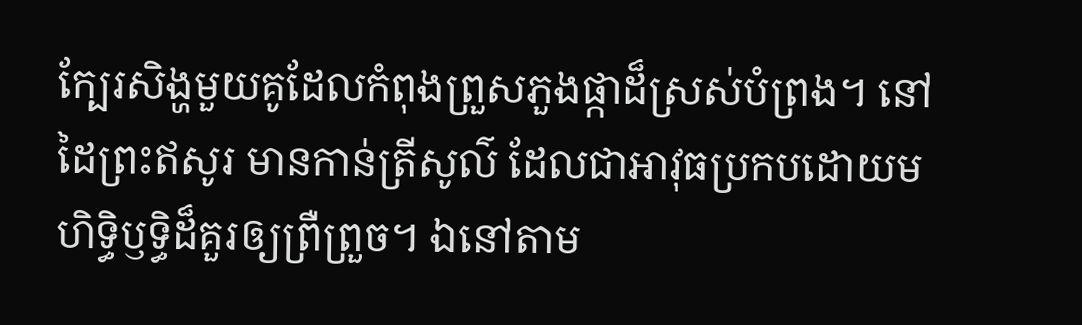ក្បែរសិង្ហមួយគូដែលកំពុងព្រួសភួងផ្កាដ៏ស្រស់បំព្រង។ នៅដៃព្រះឥសូរ មានកាន់ត្រីសូល៌ ដែលជាអាវុធប្រកបដោយមហិទ្ធិឫទ្ធិដ៏គួរឲ្យព្រឺព្រួច។ ឯនៅតាម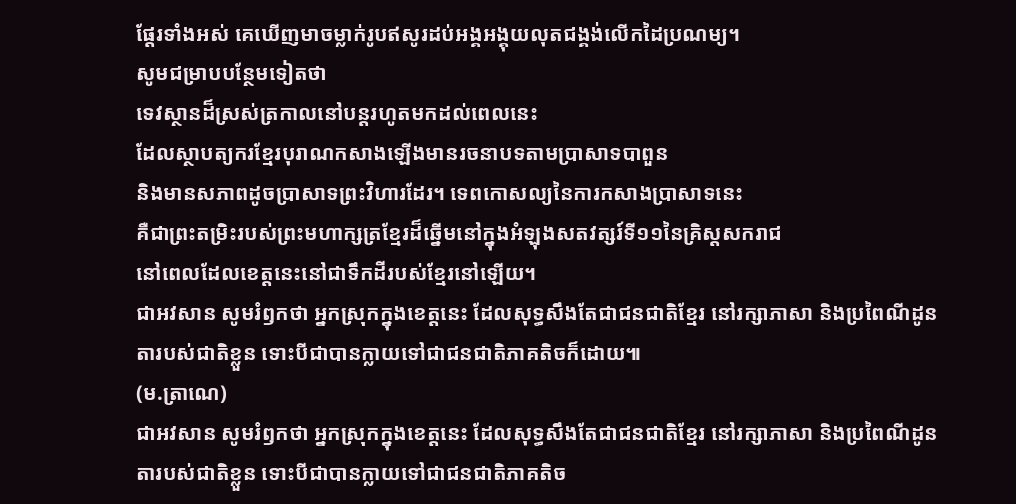ផ្តែរទាំងអស់ គេឃើញមាចម្លាក់រូបឥសូរដប់អង្គអង្គុយលុតជង្គង់លើកដៃប្រណម្យ។
សូមជម្រាបបន្ថែមទៀតថា
ទេវស្ថានដ៏ស្រស់ត្រកាលនៅបន្តរហូតមកដល់ពេលនេះ
ដែលស្ថាបត្យករខ្មែរបុរាណកសាងឡើងមានរចនាបទតាមប្រាសាទបាពួន
និងមានសភាពដូចប្រាសាទព្រះវិហារដែរ។ ទេពកោសល្យនៃការកសាងប្រាសាទនេះ
គឺជាព្រះតម្រិះរបស់ព្រះមហាក្សត្រខ្មែរដ៏ឆ្នើមនៅក្នុងអំឡុងសតវត្សរ៍ទី១១នៃគ្រិស្តសករាជ
នៅពេលដែលខេត្តនេះនៅជាទឹកដីរបស់ខ្មែរនៅឡើយ។
ជាអវសាន សូមរំឭកថា អ្នកស្រុកក្នុងខេត្តនេះ ដែលសុទ្ធសឹងតែជាជនជាតិខ្មែរ នៅរក្សាភាសា និងប្រពៃណីដូនតារបស់ជាតិខ្លួន ទោះបីជាបានក្លាយទៅជាជនជាតិភាគតិចក៏ដោយ៕
(ម.ត្រាណេ)
ជាអវសាន សូមរំឭកថា អ្នកស្រុកក្នុងខេត្តនេះ ដែលសុទ្ធសឹងតែជាជនជាតិខ្មែរ នៅរក្សាភាសា និងប្រពៃណីដូនតារបស់ជាតិខ្លួន ទោះបីជាបានក្លាយទៅជាជនជាតិភាគតិច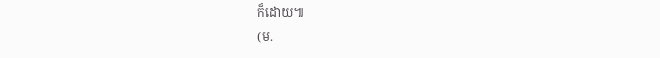ក៏ដោយ៕
(ម.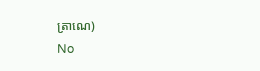ត្រាណេ)
No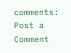comments:
Post a Comment